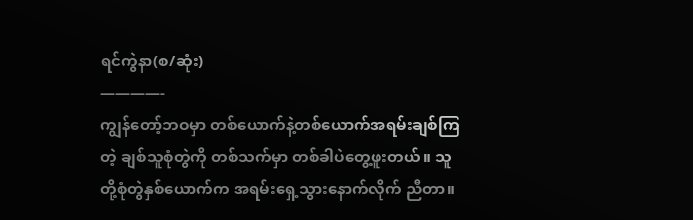ရင်ကွဲနာ(စ/ဆုံး)
————-
ကျွန်တော့်ဘဝမှာ တစ်ယောက်နဲ့တစ်ယောက်အရမ်းချစ်ကြတဲ့ ချစ်သူစုံတွဲကို တစ်သက်မှာ တစ်ခါပဲတွေ့ဖူးတယ်။ သူတို့စုံတွဲနှစ်ယောက်က အရမ်းရှေ့သွားနောက်လိုက် ညီတာ။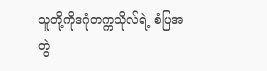သူတို့ကိုဒဂုံတက္ကသိုလ်ရဲ့ စံပြအတွဲ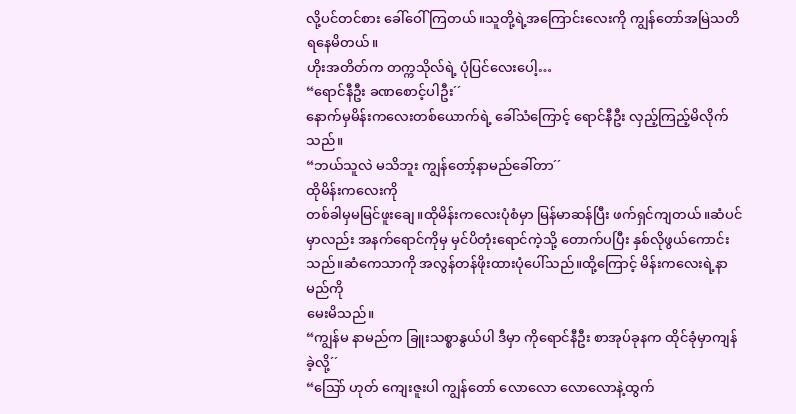လို့ပင်တင်စား ခေါ်ဝေါ်ကြတယ်။သူတို့ရဲ့အကြောင်းလေးကို ကျွန်တော်အမြဲသတိရနေမိတယ်။
ဟိုးအတိတ်က တက္ကသိုလ်ရဲ့ ပုံပြင်လေးပေါ့…
“ရောင်နီဦး ခဏစောင့်ပါဦး´´
နောက်မှမိန်းကလေးတစ်ယောက်ရဲ့ ခေါ်သံကြောင့် ရောင်နီဦး လှည့်ကြည့်မိလိုက်သည်။
“ဘယ်သူလဲ မသိဘူး ကျွန်တော့်နာမည်ခေါ်တာ´´
ထိုမိန်းကလေးကို
တစ်ခါမှမမြင်ဖူးချေ။ထိုမိန်းကလေးပုံစံမှာ မြန်မာဆန်ပြီး ဖက်ရှင်ကျတယ်။ဆံပင်မှာလည်း အနက်ရောင်ကိုမှ မှင်ပိတုံးရောင်ကဲ့သို့ တောက်ပပြီး နှစ်လိုဖွယ်ကောင်းသည်။ဆံကေသာကို အလွန်တန်ဖိုးထားပုံပေါ်သည်။ထို့ကြောင့် မိန်းကလေးရဲ့နာမည်ကို
မေးမိသည်။
“ကျွန်မ နာမည်က ခြူးသစ္စာနွယ်ပါ ဒီမှာ ကိုရောင်နီဦး စာအုပ်ခုနက ထိုင်ခုံမှာကျန်ခဲ့လို့´´
“သြော် ဟုတ် ကျေးဇူးပါ ကျွန်တော် လောလော လောလောနဲ့ထွက်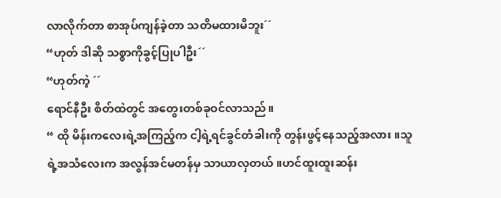လာလိုက်တာ စာအုပ်ကျန်ခဲ့တာ သတိမထားမိဘူး´´
“ဟုတ် ဒါဆို သစ္စာကိုခွင့်ပြုပါဦး´´
“ဟုတ်ကဲ့ ´´
ရောင်နီဦး စိတ်ထဲတွင် အတွေးတစ်ခုဝင်လာသည်။
“ ထို မိန်းကလေးရဲ့အကြည့်က ငါ့ရဲ့ရင်ခွင်တံခါးကို တွန်းဖွင့်နေသည့်အလား။သူရဲ့အသံလေးက အလွန်အင်မတန်မှ သာယာလှတယ်။ဟင်ထူးထူးဆန်း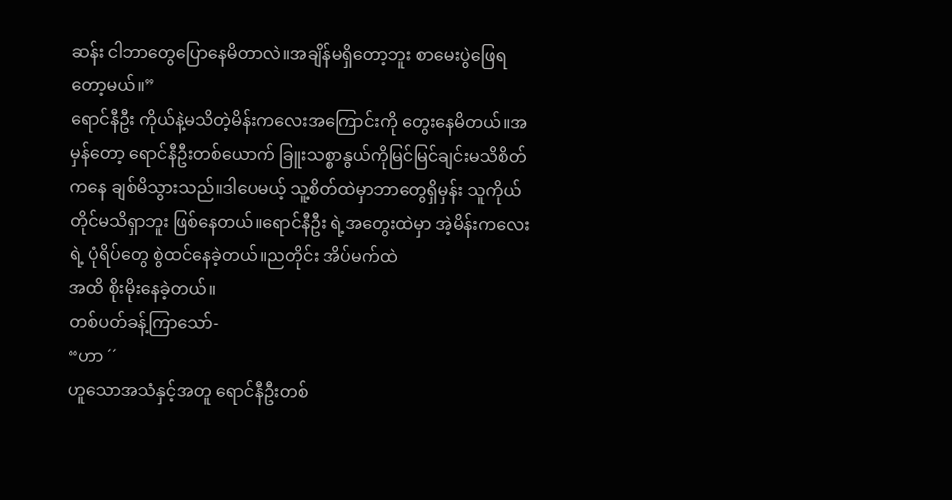ဆန်း ငါဘာတွေပြောနေမိတာလဲ။အချိန်မရှိတော့ဘူး စာမေးပွဲဖြေရတော့မယ်။”
ရောင်နီဦး ကိုယ်နဲ့မသိတဲ့မိန်းကလေးအကြောင်းကို တွေးနေမိတယ်။အမှန်တော့ ရောင်နီဦးတစ်ယောက် ခြူးသစ္စာနွယ်ကိုမြင်မြင်ချင်းမသိစိတ်ကနေ ချစ်မိသွားသည်။ဒါပေမယ့် သူ့စိတ်ထဲမှာဘာတွေရှိမှန်း သူကိုယ်တိုင်မသိရှာဘူး ဖြစ်နေတယ်။ရောင်နီဦး ရဲ့အတွေးထဲမှာ အဲ့မိန်းကလေးရဲ့ ပုံရိပ်တွေ စွဲထင်နေခဲ့တယ်။ညတိုင်း အိပ်မက်ထဲ
အထိ စိုးမိုးနေခဲ့တယ်။
တစ်ပတ်ခန့်ကြာသော်-
“ဟာ ´´
ဟူသောအသံနှင့်အတူ ရောင်နီဦးတစ်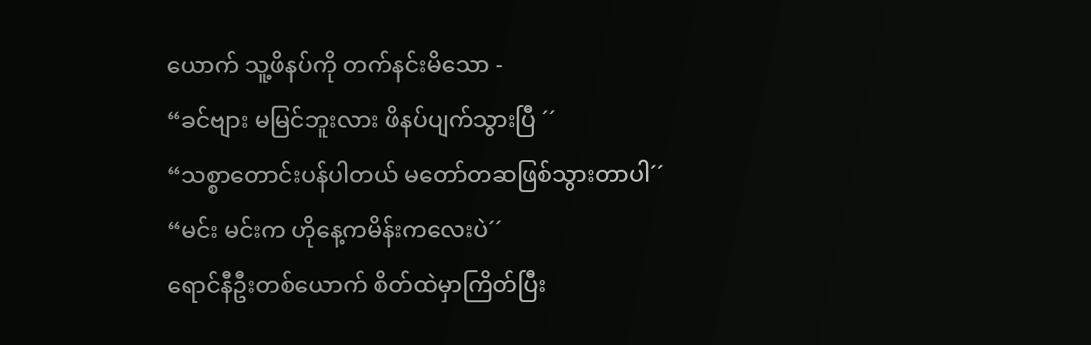ယောက် သူ့ဖိနပ်ကို တက်နင်းမိသော -
“ခင်ဗျား မမြင်ဘူးလား ဖိနပ်ပျက်သွားပြီ ´´
“သစ္စာတောင်းပန်ပါတယ် မတော်တဆဖြစ်သွားတာပါ´´
“မင်း မင်းက ဟိုနေ့ကမိန်းကလေးပဲ´´
ရောင်နီဦးတစ်ယောက် စိတ်ထဲမှာကြိတ်ပြီး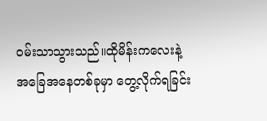ဝမ်းသာသွားသည်။ထိုမိန်းကလေးနဲ့
အခြေအနေတစ်ခုမှာ တွေ့လိုက်ရခြင်း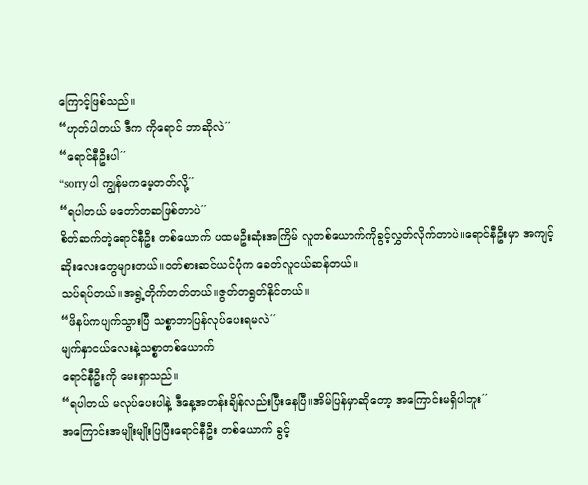ကြောင့်ဖြစ်သည်။
“ဟုတ်ပါတယ် ဒီက ကိုရောင် ဘာဆိုလဲ´´
“ရောင်နီဦးပါ´´
“sorryပါ ကျွန်မကမေ့တတ်လို့´´
“ရပါတယ် မတော်တဆဖြစ်တာပဲ´´
စိတ်ဆက်တဲ့ရောင်နီဦး တစ်ယောက် ပထမဦးဆုံးအကြိမ် လူတစ်ယောက်ကိုခွင့်လွှတ်လိုက်တာပဲ။ရောင်နီဦးမှာ အကျင့်ဆိုးလေးတွေများတယ်။ဝတ်စားဆင်ယင်ပုံက ခေတ်လူငယ်ဆန်တယ်။
သပ်ရပ်တယ်။အရွဲ့တိုက်တတ်တယ်။ဇွတ်တရွတ်နိုင်တယ်။
“ဖိနပ်ကပျက်သွားပြီ သစ္စာဘာပြန်လုပ်ပေးရမလဲ´´
မျက်နှာငယ်လေးနဲ့သစ္စာတစ်ယောက်
ရောင်နီဦးကို မေးရှာသည်။
“ရပါတယ် မလုပ်ပေးပါနဲ့ ဒီနေ့အတန်းချိန်လည်းပြီးနေပြီ။အိမ်ပြန်မှာဆိုတော့ အကြောင်းမရှိပါဘူး´´
အကြောင်းအမျိုးမျိုးပြပြီးရောင်နီဦး တစ်ယောက် ခွင့်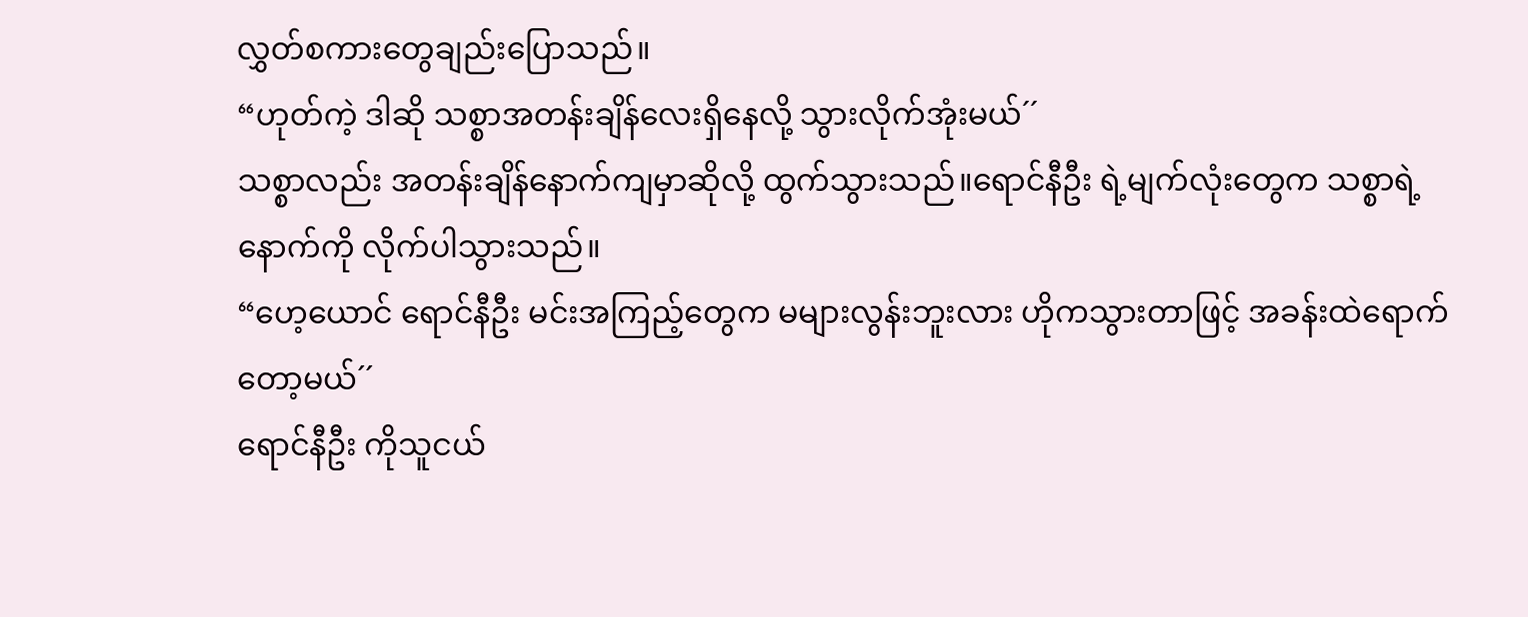လွှတ်စကားတွေချည်းပြောသည်။
“ဟုတ်ကဲ့ ဒါဆို သစ္စာအတန်းချိန်လေးရှိနေလို့ သွားလိုက်အုံးမယ်´´
သစ္စာလည်း အတန်းချိန်နောက်ကျမှာဆိုလို့ ထွက်သွားသည်။ရောင်နီဦး ရဲ့မျက်လုံးတွေက သစ္စာရဲ့နောက်ကို လိုက်ပါသွားသည်။
“ဟေ့ယောင် ရောင်နီဦး မင်းအကြည့်တွေက မများလွန်းဘူးလား ဟိုကသွားတာဖြင့် အခန်းထဲရောက်တော့မယ်´´
ရောင်နီဦး ကိုသူငယ်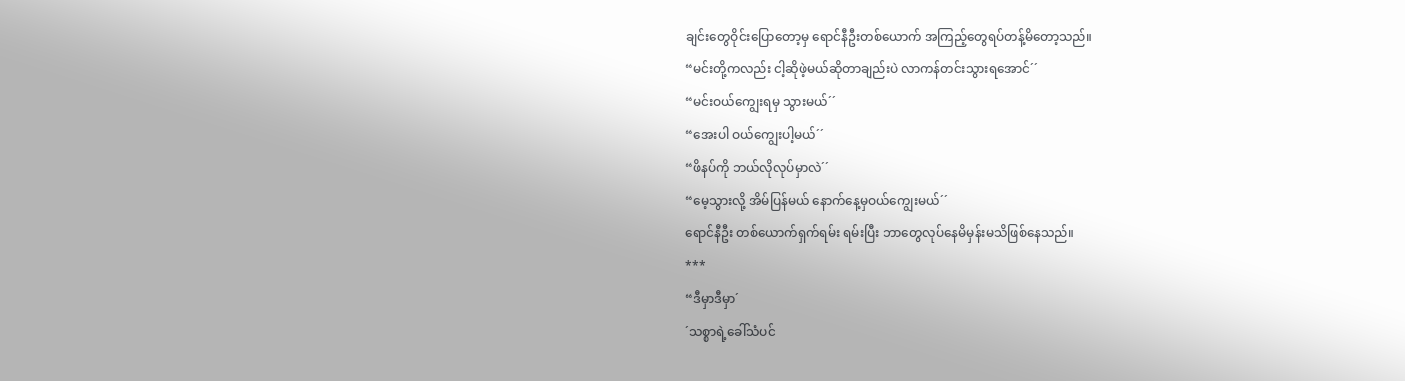ချင်းတွေဝိုင်းပြောတော့မှ ရောင်နီဦးတစ်ယောက် အကြည့်တွေရပ်တန့်မိတော့သည်။
“မင်းတို့ကလည်း ငါ့ဆိုဖဲ့မယ်ဆိုတာချည်းပဲ လာကန်တင်းသွားရအောင်´´
“မင်းဝယ်ကျွေးရမှ သွားမယ်´´
“အေးပါ ဝယ်ကျွေးပါ့မယ်´´
“ဖိနပ်ကို ဘယ်လိုလုပ်မှာလဲ´´
“မေ့သွားလို့ အိမ်ပြန်မယ် နောက်နေ့မှဝယ်ကျွေးမယ်´´
ရောင်နီဦး တစ်ယောက်ရှက်ရမ်း ရမ်းပြီး ဘာတွေလုပ်နေမိမှန်းမသိဖြစ်နေသည်။
***
“ဒီမှာဒီမှာ´
´သစ္စာရဲ့ခေါ်သံပင်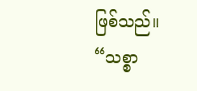ဖြစ်သည်။
“သစ္စာ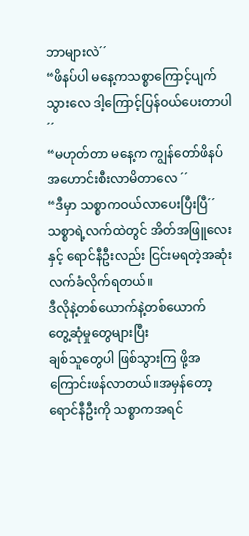ဘာများလဲ´´
“ဖိနပ်ပါ မနေ့ကသစ္စာကြောင့်ပျက်သွားလေ ဒါ့ကြောင့်ပြန်ဝယ်ပေးတာပါ´´
“မဟုတ်တာ မနေ့က ကျွန်တော်ဖိနပ်အဟောင်းစီးလာမိတာလေ ´´
“ဒီမှာ သစ္စာကဝယ်လာပေးပြီးပြီ´´
သစ္စာရဲ့လက်ထဲတွင် အိတ်အဖြူလေးနှင့် ရောင်နီဦးလည်း ငြင်းမရတဲ့အဆုံး လက်ခံလိုက်ရတယ်။
ဒီလိုနဲ့တစ်ယောက်နဲ့တစ်ယောက်
တွေ့ဆုံမှုတွေများပြီး
ချစ်သူတွေပါ ဖြစ်သွားကြ ဖို့အကြောင်းဖန်လာတယ်။အမှန်တော့ ရောင်နီဦးကို သစ္စာကအရင်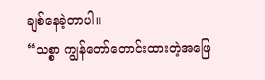ချစ်နေခဲ့တာပါ။
“သစ္စာ ကျွန်တော်တောင်းထားတဲ့အဖြေ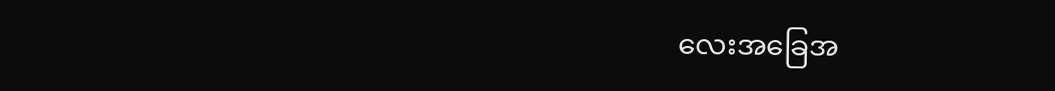လေးအခြေအ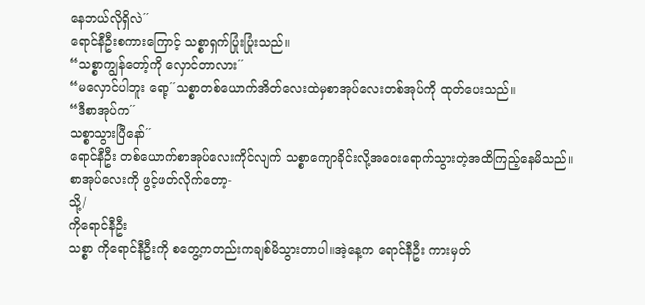နေဘယ်လိုရှိလဲ´´
ရောင်နီဦးစကားကြောင့် သစ္စာရှက်ပြုံးပြုံးသည်။
“သစ္စာကျွန်တော့်ကို လှောင်တာလား´´
“မလှောင်ပါဘူး ရော့´´သစ္စာတစ်ယောက်အိတ်လေးထဲမှစာအုပ်လေးတစ်အုပ်ကို ထုတ်ပေးသည်။
“ဒီစာအုပ်က´´
သစ္စာသွားပြီနော်´´
ရောင်နီဦး တစ်ယောက်စာအုပ်လေးကိုင်လျက် သစ္စာကျောခိုင်းလို့အဝေးရောက်သွားတဲ့အထိကြည့်နေမိသည်။စာအုပ်လေးကို ဖွင့်ဖတ်လိုက်တော့-
သို့/
ကိုရောင်နီဦး
သစ္စာ ကိုရောင်နီဦးကို စတွေ့ကတည်းကချစ်မိသွားတာပါ။အဲ့နေ့က ရောင်နီဦး ကားမှတ်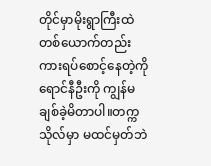တိုင်မှာမိုးရွာကြီးထဲ တစ်ယောက်တည်း ကားရပ်စောင့်နေတဲ့ကိုရောင်နီဦးကို ကျွန်မချစ်ခဲ့မိတာပါ။တက္ကသိုလ်မှာ မထင်မှတ်ဘဲ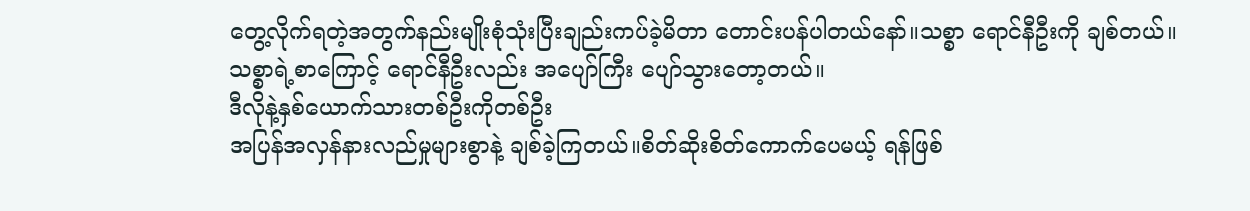တွေ့လိုက်ရတဲ့အတွက်နည်းမျိုးစုံသုံးပြီးချည်းကပ်ခဲ့မိတာ တောင်းပန်ပါတယ်နော်။သစ္စာ ရောင်နီဦးကို ချစ်တယ်။
သစ္စာရဲ့စာကြောင့် ရောင်နီဦးလည်း အပျော်ကြီး ပျော်သွားတော့တယ်။
ဒီလိုနဲ့နှစ်ယောက်သားတစ်ဦးကိုတစ်ဦး
အပြန်အလှန်နားလည်မှုများစွာနဲ့ ချစ်ခဲ့ကြတယ်။စိတ်ဆိုးစိတ်ကောက်ပေမယ့် ရန်ဖြစ်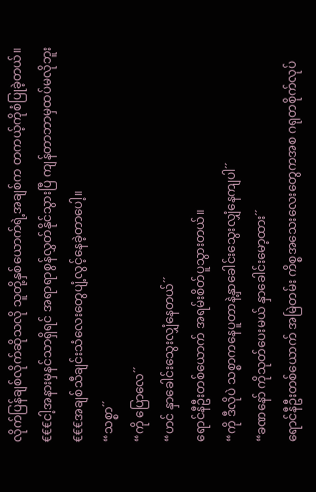လိုက်ပြန်ချစ်လိုက်ဆိုသလို သူတို့နှစ်ယောက်ရဲ့အချစ်က တကယ့်ကိုစံပြုခဲ့တယ်။
€€€ငါ့အနားမှနင်သာရှိရင် အရာရာစွန်လွှတ်နိုင်သွားပြီ ကျန်တာဘာမှထပ်မလိုဘူး€€€အချစ်သီချင်းသံလေးတွေပျံ့လွင့်နေခဲ့တာပေါ့။
“သစ္စာ´´
“ကို ပြောလေ´´
“ဟင် နှာခေါင်းသွေးလျှံနေတယ်´´
ရောင်နီဦးတစ်ယောက် အရမ်းစိတ်ပူသွားတယ်။
“ကို ဒီလိုပဲ သစ္စာကနေပူတာနဲ့နှာခေါင်းသွေးလျှံနေကျပါ´´
“ခဏနော် ကိုသုတ်ပေးမယ် နှာခေါင်းမော့ထား´´
ရောင်နီဦးတစ်ယောက် အမြဲတမ်း ကိစ္စအသေးလေးတွေကအစ ဂရုတစိုက်လုပ်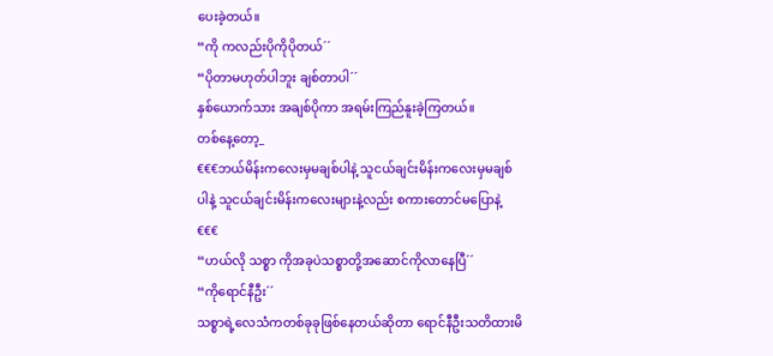ပေးခဲ့တယ်။
“ကို ကလည်းပိုကိုပိုတယ်´´
“ပိုတာမဟုတ်ပါဘူး ချစ်တာပါ´´
နှစ်ယောက်သား အချစ်ပိုကာ အရမ်းကြည်နူးခဲ့ကြတယ်။
တစ်နေ့တော့_
€€€ဘယ်မိန်းကလေးမှမချစ်ပါနဲ့ သူငယ်ချင်းမိန်းကလေးမှမချစ်ပါနဲ့ သူငယ်ချင်းမိန်းကလေးများနဲ့လည်း စကားတောင်မပြောနဲ့€€€
“ဟယ်လို သစ္စာ ကိုအခုပဲသစ္စာတို့အဆောင်ကိုလာနေပြီ´´
“ကိုရောင်နီဦး´´
သစ္စာရဲ့လေသံကတစ်ခုခုဖြစ်နေတယ်ဆိုတာ ရောင်နီဦးသတိထားမိ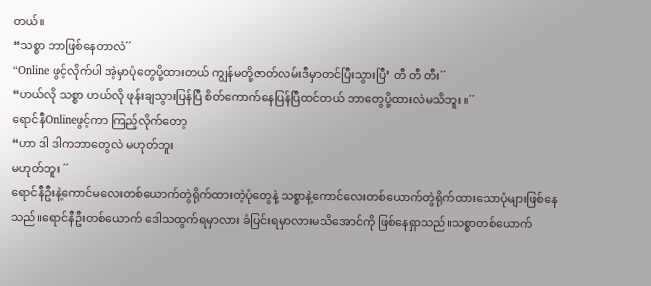တယ်။
“သစ္စာ ဘာဖြစ်နေတာလဲ´´
“Online ဖွင့်လိုက်ပါ အဲ့မှာပုံတွေပို့ထားတယ် ကျွန်မတို့ဇာတ်လမ်းဒီမှာတင်ပြီးသွားပြီ’ တီ တီ တီး´´
“ဟယ်လို သစ္စာ ဟယ်လို ဖုန်းချသွားပြန်ပြီ စိတ်ကောက်နေပြန်ပြီထင်တယ် ဘာတွေပို့ထားလဲမသိဘူး ။´´
ရောင်နီOnlineဖွင့်ကာ ကြည့်လိုက်တော့
“ဟာ ဒါ ဒါကဘာတွေလဲ မဟုတ်ဘူး
မဟုတ်ဘူး ´´
ရောင်နီဦးနဲ့ကောင်မလေးတစ်ယောက်တွဲရိုက်ထားတဲ့ပုံတွေနဲ့ သစ္စာနဲ့ကောင်လေးတစ်ယောက်တွဲရိုက်ထားသောပုံများဖြစ်နေသည်။ရောင်နီဦးတစ်ယောက် ဒေါသထွက်ရမှာလား ခံပြင်းရမှာလားမသိအောင်ကို ဖြစ်နေရှာသည်။သစ္စာတစ်ယောက်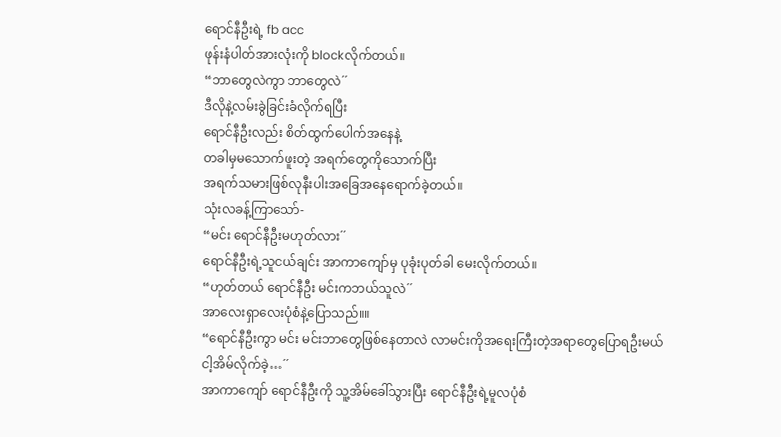ရောင်နီဦးရဲ့ fb acc
ဖုန်းနံပါတ်အားလုံးကို blockလိုက်တယ်။
“ဘာတွေလဲကွာ ဘာတွေလဲ´´
ဒီလိုနဲ့လမ်းခွဲခြင်းခံလိုက်ရပြီး
ရောင်နီဦးလည်း စိတ်ထွက်ပေါက်အနေနဲ့
တခါမှမသောက်ဖူးတဲ့ အရက်တွေကိုသောက်ပြီး
အရက်သမားဖြစ်လုနီးပါးအခြေအနေရောက်ခဲ့တယ်။
သုံးလခန့်ကြာသော်-
“မင်း ရောင်နီဦးမဟုတ်လား´´
ရောင်နီဦးရဲ့သူငယ်ချင်း အာကာကျော်မှ ပုခုံးပုတ်ခါ မေးလိုက်တယ်။
“ဟုတ်တယ် ရောင်နီဦး မင်းကဘယ်သူလဲ´´
အာလေးရှာလေးပုံစံနဲ့ပြောသည်။။
“ရောင်နီဦးကွာ မင်း မင်းဘာတွေဖြစ်နေတာလဲ လာမင်းကိုအရေးကြီးတဲ့အရာတွေပြောရဦးမယ်
ငါ့အိမ်လိုက်ခဲ့…´´
အာကာကျော် ရောင်နီဦးကို သူ့အိမ်ခေါ်သွားပြီး ရောင်နီဦးရဲ့မူလပုံစံ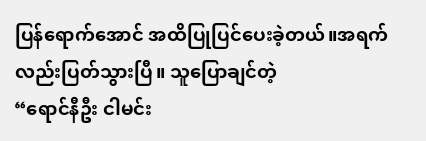ပြန်ရောက်အောင် အထိပြုပြင်ပေးခဲ့တယ်။အရက်လည်းပြတ်သွားပြီ။ သူပြောချင်တဲ့
“ရောင်နီဦး ငါမင်း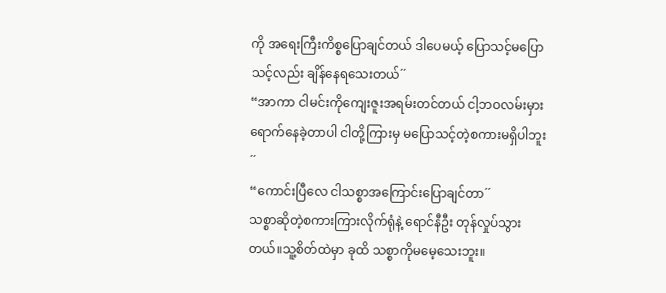ကို အရေးကြီးကိစ္စပြောချင်တယ် ဒါပေမယ့် ပြောသင့်မပြောသင့်လည်း ချိန်နေရသေးတယ်´´
“အာကာ ငါမင်းကိုကျေးဇူးအရမ်းတင်တယ် ငါ့ဘဝလမ်းမှားရောက်နေခဲ့တာပါ ငါတို့ကြားမှ မပြောသင့်တဲ့စကားမရှိပါဘူး´´
“ကောင်းပြီလေ ငါသစ္စာအကြောင်းပြောချင်တာ´´
သစ္စာဆိုတဲ့စကားကြားလိုက်ရုံနဲ့ ရောင်နီဦး တုန်လှုပ်သွားတယ်။သူ့စိတ်ထဲမှာ ခုထိ သစ္စာကိုမမေ့သေးဘူး။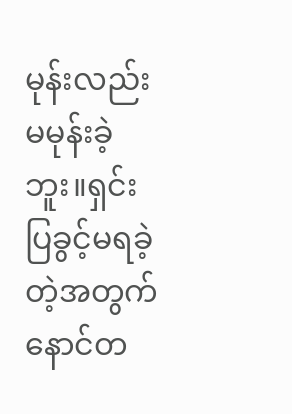မုန်းလည်းမမုန်းခဲ့ဘူး။ရှင်းပြခွင့်မရခဲ့တဲ့အတွက်နောင်တ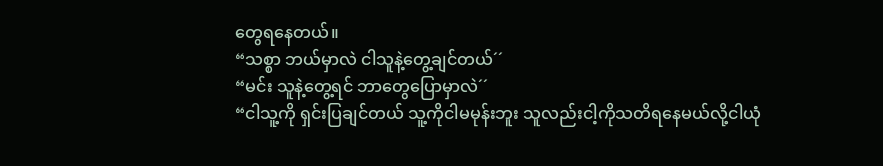တွေရနေတယ်။
“သစ္စာ ဘယ်မှာလဲ ငါသူနဲ့တွေ့ချင်တယ်´´
“မင်း သူနဲ့တွေ့ရင် ဘာတွေပြောမှာလဲ´´
“ငါသူ့ကို ရှင်းပြချင်တယ် သူ့ကိုငါမမုန်းဘူး သူလည်းငါ့ကိုသတိရနေမယ်လို့ငါယုံ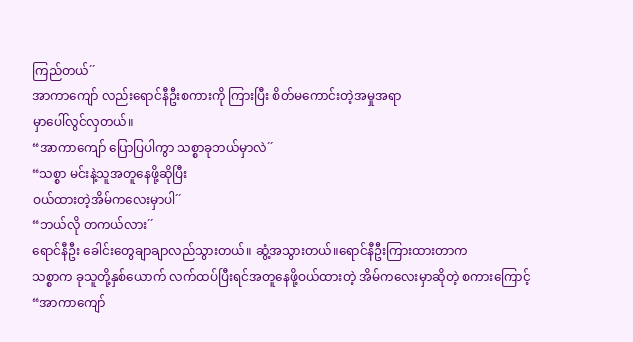ကြည်တယ်´´
အာကာကျော် လည်းရောင်နီဦးစကားကို ကြားပြီး စိတ်မကောင်းတဲ့အမှုအရာ
မှာပေါ်လွင်လှတယ်။
“အာကာကျော် ပြောပြပါကွာ သစ္စာခုဘယ်မှာလဲ´´
“သစ္စာ မင်းနဲ့သူအတူနေဖို့ဆိုပြီး
ဝယ်ထားတဲ့အိမ်ကလေးမှာပါ´´
“ဘယ်လို တကယ်လား´´
ရောင်နီဦး ခေါင်းတွေချာချာလည်သွားတယ်။ ဆွံ့အသွားတယ်။ရောင်နီဦးကြားထားတာက
သစ္စာက ခုသူတို့နှစ်ယောက် လက်ထပ်ပြီးရင်အတူနေဖို့ဝယ်ထားတဲ့ အိမ်ကလေးမှာဆိုတဲ့ စကားကြောင့်
“အာကာကျော်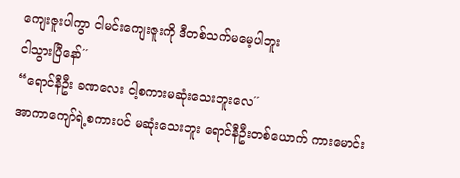ကျေးဇူးပါကွာ ငါမင်းကျေးဇူးကို ဒီတစ်သက်မမေ့ပါဘူး
ငါသွားပြီနော်´´
“ရောင်နီဦး ခဏလေး ငါ့စကားမဆုံးသေးဘူးလေ´´
အာကာကျော်ရဲ့စကားပင် မဆုံးသေးဘူး ရောင်နီဦးတစ်ယောက် ကားမောင်း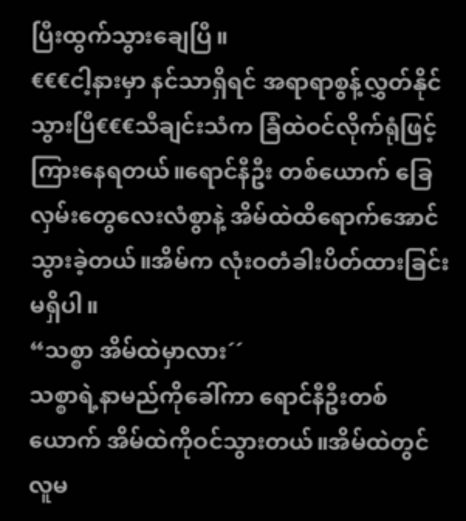ပြီးထွက်သွားချေပြီ။
€€€ငါ့နားမှာ နင်သာရှိရင် အရာရာစွန့်လွှတ်နိုင်သွားပြီ€€€သီချင်းသံက ခြံထဲဝင်လိုက်ရုံဖြင့် ကြားနေရတယ်။ရောင်နီဦး တစ်ယောက် ခြေလှမ်းတွေလေးလံစွာနဲ့ အိမ်ထဲထိရောက်အောင်သွားခဲ့တယ်။အိမ်က လုံးဝတံခါးပိတ်ထားခြင်းမရှိပါ။
“သစ္စာ အိမ်ထဲမှာလား´´
သစ္စာရဲ့နာမည်ကိုခေါ်ကာ ရောင်နီဦးတစ်ယောက် အိမ်ထဲကိုဝင်သွားတယ်။အိမ်ထဲတွင် လူမ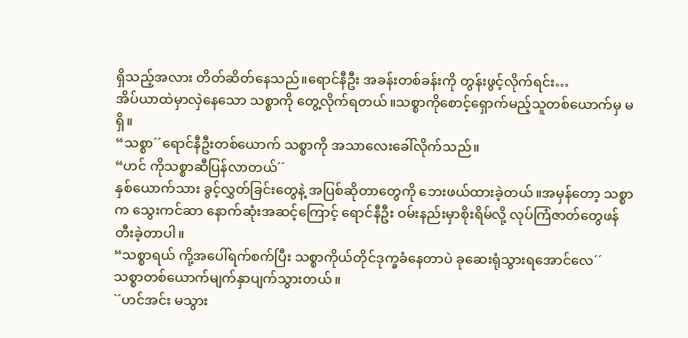ရှိသည့်အလား တိတ်ဆိတ်နေသည်။ရောင်နီဦး အခန်းတစ်ခန်းကို တွန်းဖွင့်လိုက်ရင်း…
အိပ်ယာထဲမှာလှဲနေသော သစ္စာကို တွေ့လိုက်ရတယ်။သစ္စာကိုစောင့်ရှောက်မည့်သူတစ်ယောက်မှ မရှိ။
“သစ္စာ´´ရောင်နီဦးတစ်ယောက် သစ္စာကို အသာလေးခေါ်လိုက်သည်။
“ဟင် ကိုသစ္စာဆီပြန်လာတယ်´´
နှစ်ယောက်သား ခွင့်လွှတ်ခြင်းတွေနဲ့ အပြစ်ဆိုတာတွေကို ဘေးဖယ်ထားခဲ့တယ်။အမှန်တော့ သစ္စာက သွေးကင်ဆာ နောက်ဆုံးအဆင့်ကြောင့် ရောင်နီဦး ဝမ်းနည်းမှာစိုးရိမ်လို့ လုပ်ကြံဇာတ်တွေဖန်တီးခဲ့တာပါ။
“သစ္စာရယ် ကို့အပေါ်ရက်စက်ပြီး သစ္စာကိုယ်တိုင်ဒုက္ခခံနေတာပဲ ခုဆေးရုံသွားရအောင်လေ´´
သစ္စာတစ်ယောက်မျက်နှာပျက်သွားတယ်။
`´ဟင်အင်း မသွား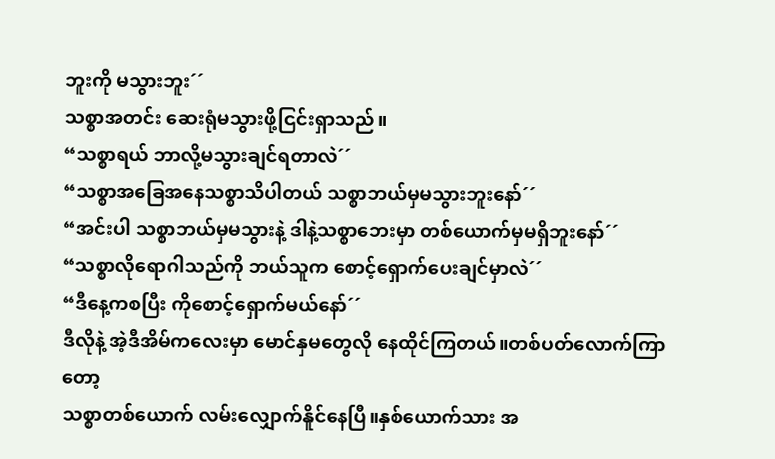ဘူးကို မသွားဘူး´´
သစ္စာအတင်း ဆေးရုံမသွားဖို့ငြင်းရှာသည်။
“သစ္စာရယ် ဘာလို့မသွားချင်ရတာလဲ´´
“သစ္စာအခြေအနေသစ္စာသိပါတယ် သစ္စာဘယ်မှမသွားဘူးနော်´´
“အင်းပါ သစ္စာဘယ်မှမသွားနဲ့ ဒါနဲ့သစ္စာဘေးမှာ တစ်ယောက်မှမရှိဘူးနော်´´
“သစ္စာလိုရောဂါသည်ကို ဘယ်သူက စောင့်ရှောက်ပေးချင်မှာလဲ´´
“ဒီနေ့ကစပြီး ကိုစောင့်ရှောက်မယ်နော်´´
ဒီလိုနဲ့ အဲ့ဒီအိမ်ကလေးမှာ မောင်နှမတွေလို နေထိုင်ကြတယ်။တစ်ပတ်လောက်ကြာတော့
သစ္စာတစ်ယောက် လမ်းလျှောက်နိူင်နေပြီ။နှစ်ယောက်သား အ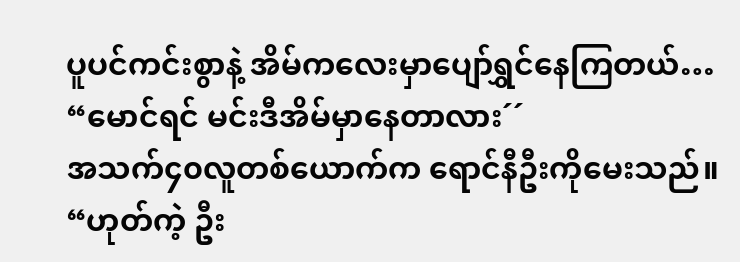ပူပင်ကင်းစွာနဲ့ အိမ်ကလေးမှာပျော်ရွှင်နေကြတယ်…
“မောင်ရင် မင်းဒီအိမ်မှာနေတာလား´´
အသက်၄၀လူတစ်ယောက်က ရောင်နီဦးကိုမေးသည်။
“ဟုတ်ကဲ့ ဦး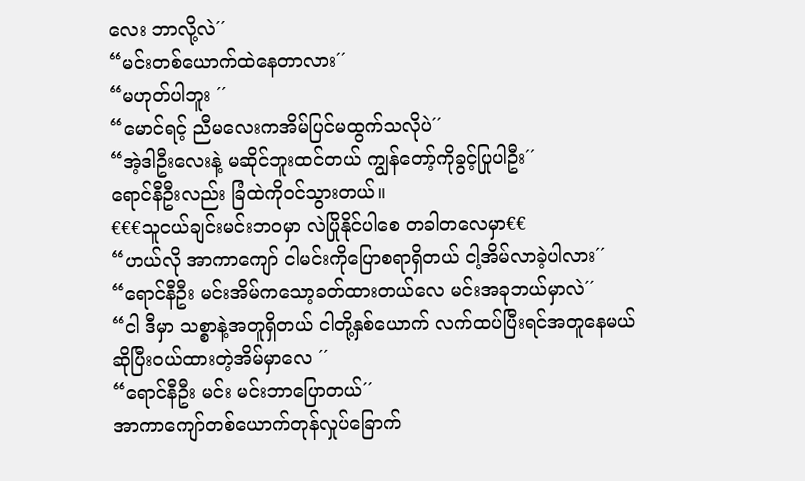လေး ဘာလို့လဲ´´
“မင်းတစ်ယောက်ထဲနေတာလား´´
“မဟုတ်ပါဘူး ´´
“မောင်ရင့် ညီမလေးကအိမ်ပြင်မထွက်သလိုပဲ´´
“အဲ့ဒါဦးလေးနဲ့ မဆိုင်ဘူးထင်တယ် ကျွန်တော့်ကိုခွင့်ပြုပါဦး´´
ရောင်နီဦးလည်း ခြံထဲကိုဝင်သွားတယ်။
€€€သူငယ်ချင်းမင်းဘဝမှာ လဲပြိုနိုင်ပါစေ တခါတလေမှာ€€
“ဟယ်လို အာကာကျော် ငါမင်းကိုပြောစရာရှိတယ် ငါ့အိမ်လာခဲ့ပါလား´´
“ရောင်နီဦး မင်းအိမ်ကသော့ခတ်ထားတယ်လေ မင်းအခုဘယ်မှာလဲ´´
“ငါ ဒီမှာ သစ္စာနဲ့အတူရှိတယ် ငါတို့နှစ်ယောက် လက်ထပ်ပြီးရင်အတူနေမယ်
ဆိုပြီးဝယ်ထားတဲ့အိမ်မှာလေ ´´
“ရောင်နီဦး မင်း မင်းဘာပြောတယ်´´
အာကာကျော်တစ်ယောက်တုန်လှုပ်ခြောက်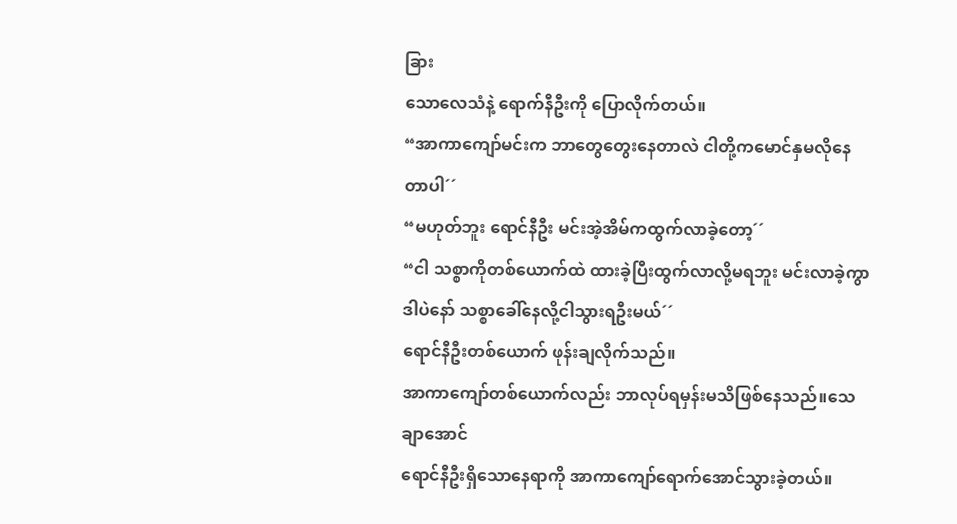ခြား
သောလေသံနဲ့ ရောက်နီဦးကို ပြောလိုက်တယ်။
“အာကာကျော်မင်းက ဘာတွေတွေးနေတာလဲ ငါတို့ကမောင်နှမလိုနေတာပါ´´
“မဟုတ်ဘူး ရောင်နီဦး မင်းအဲ့အိမ်ကထွက်လာခဲ့တော့´´
“ငါ သစ္စာကိုတစ်ယောက်ထဲ ထားခဲ့ပြီးထွက်လာလို့မရဘူး မင်းလာခဲ့ကွာ ဒါပဲနော် သစ္စာခေါ်နေလို့ငါသွားရဦးမယ်´´
ရောင်နီဦးတစ်ယောက် ဖုန်းချလိုက်သည်။
အာကာကျော်တစ်ယောက်လည်း ဘာလုပ်ရမှန်းမသိဖြစ်နေသည်။သေချာအောင်
ရောင်နီဦးရှိသောနေရာကို အာကာကျော်ရောက်အောင်သွားခဲ့တယ်။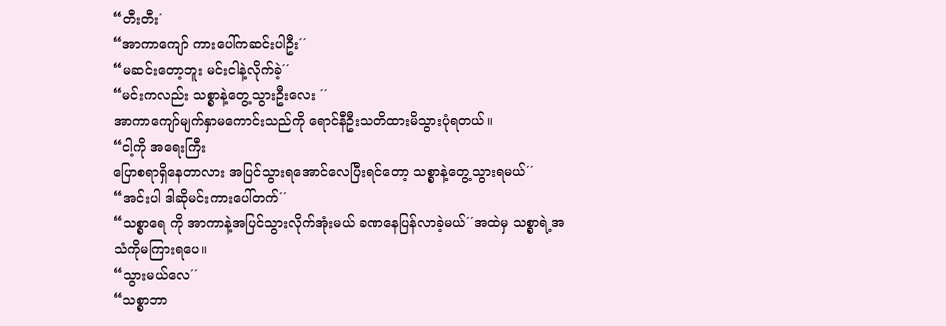“တီးတီး´
“အာကာကျော် ကားပေါ်ကဆင်းပါဦး´´
“မဆင်းတော့ဘူး မင်းငါနဲ့လိုက်ခဲ့´´
“မင်းကလည်း သစ္စာနဲ့တွေ့သွားဦးလေး ´´
အာကာကျော်မျက်နှာမကောင်းသည်ကို ရောင်နီဦးသတိထားမိသွားပုံရတယ်။
“ငါ့ကို အရေးကြီး
ပြောစရာရှိနေတာလား အပြင်သွားရအောင်လေပြီးရင်တော့ သစ္စာနဲ့တွေ့သွားရမယ်´´
“အင်းပါ ဒါဆိုမင်းကားပေါ်တက်´´
“သစ္စာရေ ကို အာကာနဲ့အပြင်သွားလိုက်အုံးမယ် ခဏနေပြန်လာခဲ့မယ်´´အထဲမှ သစ္စာရဲ့အသံကိုမကြားရပေ။
“သွားမယ်လေ´´
“သစ္စာဘာ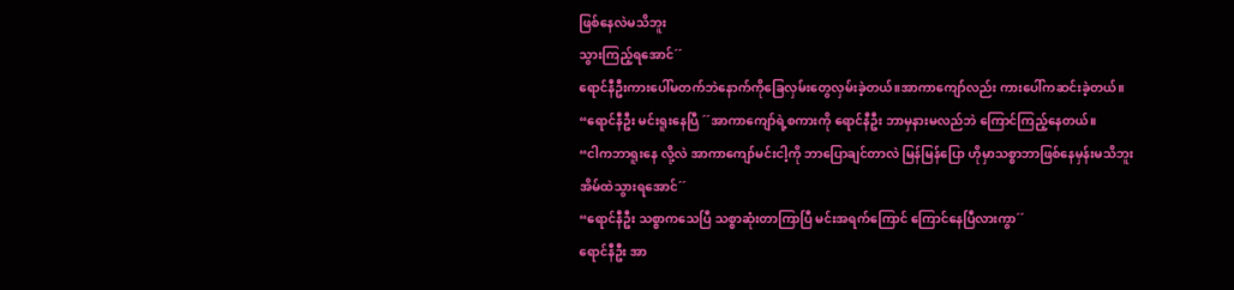ဖြစ်နေလဲမသိဘူး
သွားကြည့်ရအောင်´´
ရောင်နီဦးကားပေါ်မတက်ဘဲနောက်ကိုခြေလှမ်းတွေလှမ်းခဲ့တယ်။အာကာကျော်လည်း ကားပေါ်ကဆင်းခဲ့တယ်။
“ရောင်နီဦး မင်းရူးနေပြီ ´´အာကာကျော်ရဲ့စကားကို ရောင်နီဦး ဘာမှနားမလည်ဘဲ ကြောင်ကြည့်နေတယ်။
“ငါကဘာရူးနေ လို့လဲ အာကာကျော်မင်းငါ့ကို ဘာပြောချင်တာလဲ မြန်မြန်ပြော ဟိုမှာသစ္စာဘာဖြစ်နေမှန်းမသိဘူး အိမ်ထဲသွားရအောင်´´
“ရောင်နီဦး သစ္စာကသေပြီ သစ္စာဆုံးတာကြာပြီ မင်းအရက်ကြောင် ကြောင်နေပြီလားကွာ´´
ရောင်နီဦး အာ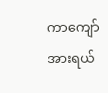ကာကျော်အားရယ်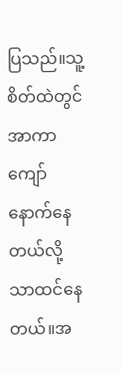ပြသည်။သူ့စိတ်ထဲတွင် အာကာကျော်နောက်နေတယ်လို့သာထင်နေတယ်။အ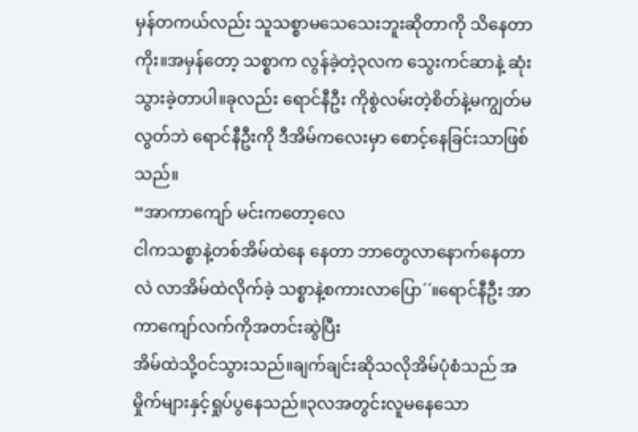မှန်တကယ်လည်း သူသစ္စာမသေသေးဘူးဆိုတာကို သိနေတာကိုး။အမှန်တော့ သစ္စာက လွန်ခဲ့တဲ့၃လက သွေးကင်ဆာနဲ့ ဆုံးသွားခဲ့တာပါ။ခုလည်း ရောင်နီဦး ကိုစွဲလမ်းတဲ့စိတ်နဲ့မကျွတ်မလွတ်ဘဲ ရောင်နီဦးကို ဒီအိမ်ကလေးမှာ စောင့်နေခြင်းသာဖြစ်သည်။
“အာကာကျော် မင်းကတော့လေ
ငါကသစ္စာနဲ့တစ်အိမ်ထဲနေ နေတာ ဘာတွေလာနောက်နေတာလဲ လာအိမ်ထဲလိုက်ခဲ့ သစ္စာနဲ့စကားလာပြော´´။ရောင်နီဦး အာကာကျော်လက်ကိုအတင်းဆွဲပြီး
အိမ်ထဲသို့ဝင်သွားသည်။ချက်ချင်းဆိုသလိုအိမ်ပုံစံသည် အမှိုက်များနှင့်ရှုပ်ပွနေသည်။၃လအတွင်းလူမနေသော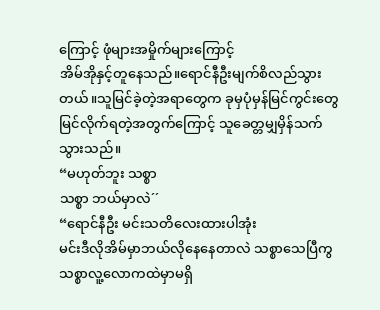ကြောင့် ဖုံများအမှိုက်များကြောင့်
အိမ်အိုနှင့်တူနေသည်။ရောင်နီဦးမျက်စိလည်သွားတယ်။သူမြင်ခဲ့တဲ့အရာတွေက ခုမှပုံမှန်မြင်ကွင်းတွေမြင်လိုက်ရတဲ့အတွက်ကြောင့် သူခေတ္တမျှမှိန်သက်သွားသည်။
“မဟုတ်ဘူး သစ္စာ
သစ္စာ ဘယ်မှာလဲ´´
“ရောင်နီဦး မင်းသတိလေးထားပါအုံး
မင်းဒီလိုအိမ်မှာဘယ်လိုနေနေတာလဲ သစ္စာသေပြီကွ သစ္စာလူ့လောကထဲမှာမရှိ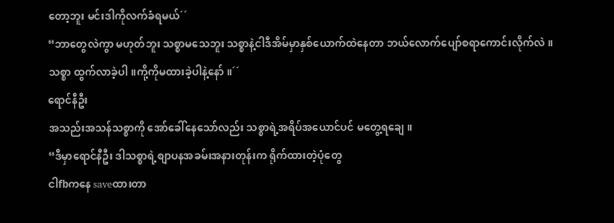တော့ဘူး မင်းဒါကိုလက်ခံရမယ်´´
“ဘာတွေလဲကွာ မဟုတ်ဘူး သစ္စာမသေဘူး သစ္စာနဲ့ငါဒီအိမ်မှာနှစ်ယောက်ထဲနေတာ ဘယ်လောက်ပျော်စရာကောင်းလိုက်လဲ။သစ္စာ ထွက်လာခဲ့ပါ။ကို့ကိုမထားခဲ့ပါနဲ့နော်။´´
ရောင်နီဦး
အသည်းအသန်သစ္စာကို အော်ခေါ်နေသော်လည်း သစ္စာရဲ့အရိပ်အယောင်ပင် မတွေ့ရချေ။
“ဒီမှာရောင်နီဦး ဒါသစ္စာရဲ့စျာပနအခမ်းအနားတုန်းက ရိုက်ထားတဲ့ပုံတွေ
ငါfbကနေ saveထားတာ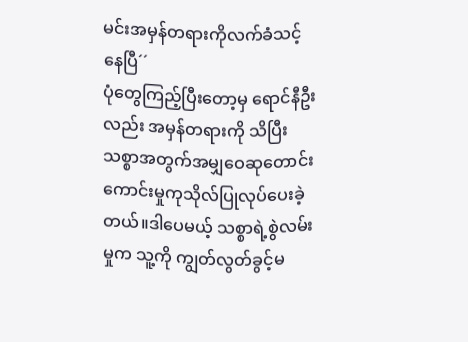မင်းအမှန်တရားကိုလက်ခံသင့်နေပြီ´´
ပုံတွေကြည့်ပြီးတော့မှ ရောင်နီဦးလည်း အမှန်တရားကို သိပြီး သစ္စာအတွက်အမျှဝေဆုတောင်းကောင်းမှုကုသိုလ်ပြုလုပ်ပေးခဲ့တယ်။ဒါပေမယ့် သစ္စာရဲ့စွဲလမ်းမှုက သူ့ကို ကျွတ်လွတ်ခွင့်မ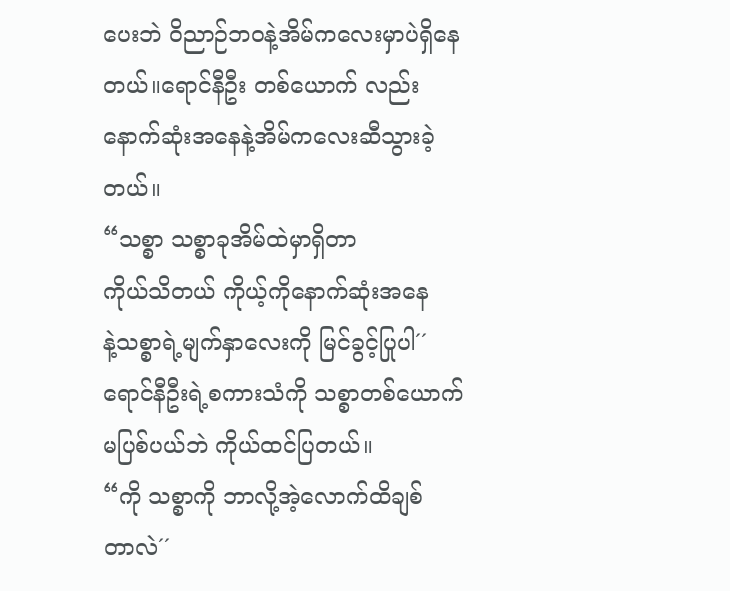ပေးဘဲ ဝိညာဉ်ဘဝနဲ့အိမ်ကလေးမှာပဲရှိနေတယ်။ရောင်နီဦး တစ်ယောက် လည်းနောက်ဆုံးအနေနဲ့အိမ်ကလေးဆီသွားခဲ့တယ်။
“သစ္စာ သစ္စာခုအိမ်ထဲမှာရှိတာ
ကိုယ်သိတယ် ကိုယ့်ကိုနောက်ဆုံးအနေ
နဲ့သစ္စာရဲ့မျက်နှာလေးကို မြင်ခွင့်ပြုပါ´´
ရောင်နီဦးရဲ့စကားသံကို သစ္စာတစ်ယောက် မပြစ်ပယ်ဘဲ ကိုယ်ထင်ပြတယ်။
“ကို သစ္စာကို ဘာလို့အဲ့လောက်ထိချစ်
တာလဲ´´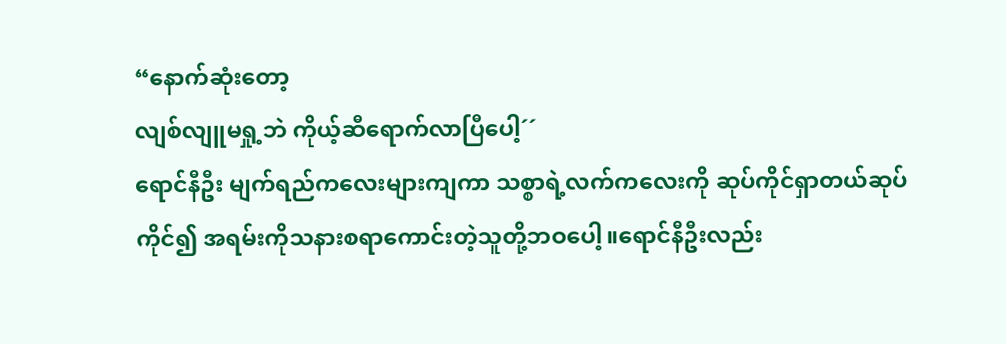“နောက်ဆုံးတော့
လျစ်လျူမရှု့ဘဲ ကိုယ့်ဆီရောက်လာပြီပေါ့´´
ရောင်နီဦး မျက်ရည်ကလေးများကျကာ သစ္စာရဲ့လက်ကလေးကို ဆုပ်ကိုင်ရှာတယ်ဆုပ်ကိုင်၍ အရမ်းကိုသနားစရာကောင်းတဲ့သူတို့ဘဝပေါ့။ရောင်နီဦးလည်း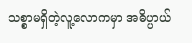သစ္စာမရှိတဲ့လူ့လောကမှာ အဓိပ္ပာယ်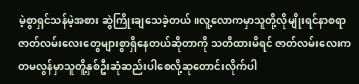မဲ့စွာရှင်သန်မဲ့အစား ဆွဲကြိုးချသေခဲ့တယ်။လူ့လောကမှာသူတို့လိုမျိုးရင်နာစရာဇာတ်လမ်းလေးတွေများစွာရှိနေတယ်ဆိုတာကို သတိထားမိရင် ဇာတ်လမ်းလေးက တမလွန်မှာသူတိူ့နှစ်ဦးဆုံဆည်းပါစေလို့ဆုတောင်းလိုက်ပါ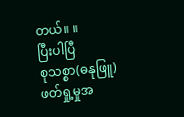တယ်။ ။
ပြီးပါပြီ
စုသစ္စာ(ဓနုဖြူ)
ဖတ်ရှု့မှုအ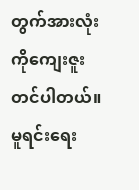တွက်အားလုံးကိုကျေးဇူးတင်ပါတယ်။
မူရင်းရေး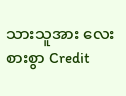သားသူအား လေးစားစွာ Credit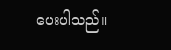ပေးပါသည်။